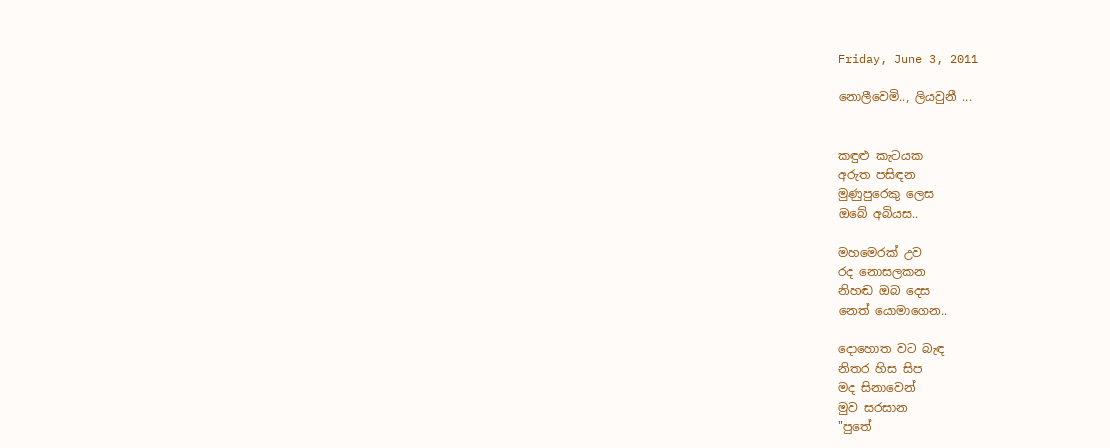Friday, June 3, 2011

නොලීවෙමි.., ලියවුනී ...


කඳුළු කැටයක
අරුත පසිඳන
මුණුපුරෙකු ලෙස
ඔබේ අබියස..

මහමෙරක් උව
රද නොසලකන
නිහඬ ඔබ දෙස
නෙත් යොමාගෙන..

දොහොත වට බැඳ
නිතර හිස සිප
මද සිනාවෙන්
මුව සරසාන
"පුතේ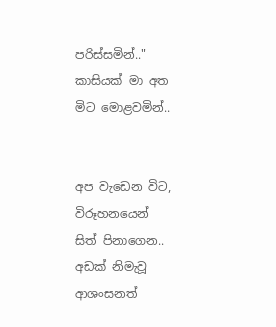පරිස්සමින්.."
කාසියක් මා අත
මිට මොළවමින්..


අප වැඩෙන විට,
විරූහනයෙන්
සිත් පිනාගෙන..
අඩක් නිමැවූ
ආශංසනත්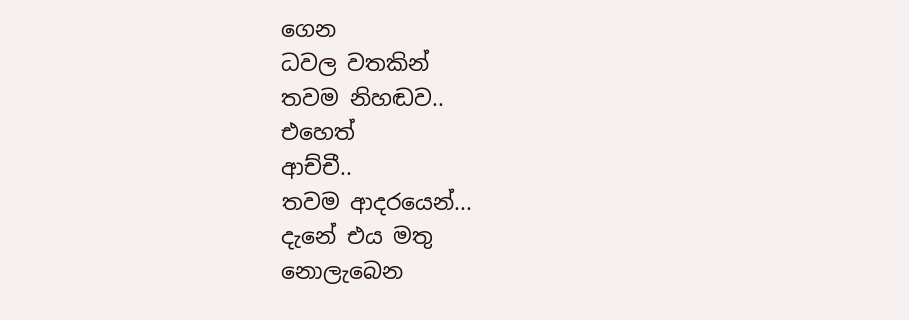ගෙන
ධවල වතකින්
තවම නිහඬව..
එහෙත්
ආච්චී..
තවම ආදරයෙන්...
දැනේ එය මතු
නොලැබෙන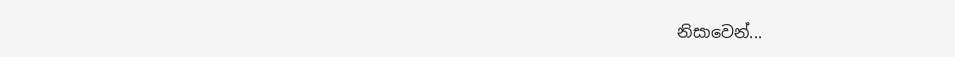නිසාවෙන්...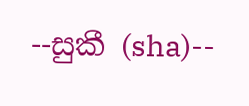--සුකී (sha)--